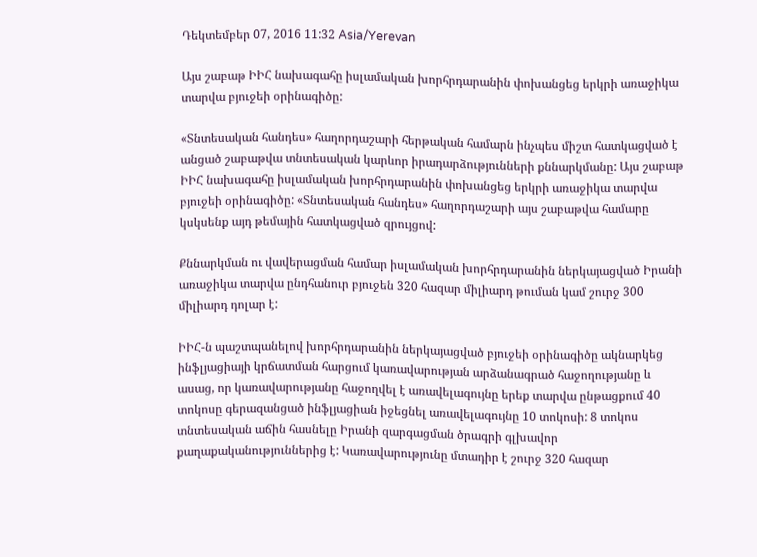Դեկտեմբեր 07, 2016 11:32 Asia/Yerevan

Այս շաբաթ ԻԻՀ նախագահը իսլամական խորհրդարանին փոխանցեց երկրի առաջիկա տարվա բյուջեի օրինագիծը:

«Տնտեսական հանդես» հաղորդաշարի հերթական համարն ինչպես միշտ հատկացված է անցած շաբաթվա տնտեսական կարևոր իրադարձությունների քննարկմանը: Այս շաբաթ ԻԻՀ նախագահը իսլամական խորհրդարանին փոխանցեց երկրի առաջիկա տարվա բյուջեի օրինագիծը: «Տնտեսական հանդես» հաղորդաշարի այս շաբաթվա համարը կսկսենք այդ թեմային հատկացված զրույցով:

Քննարկման ու վավերացման համար իսլամական խորհրդարանին ներկայացված Իրանի առաջիկա տարվա ընդհանուր բյուջեն 320 հազար միլիարդ թուման կամ շուրջ 300 միլիարդ դոլար է:

ԻԻՀ-ն պաշտպանելով խորհրդարանին ներկայացված բյուջեի օրինագիծը ակնարկեց ինֆլյացիայի կրճատման հարցում կառավարության արձանագրած հաջողությանը և ասաց, որ կառավարությանը հաջողվել է առավելագույնը երեք տարվա ընթացքում 40 տոկոսը գերազանցած ինֆլյացիան իջեցնել առավելագույնը 10 տոկոսի: 8 տոկոս տնտեսական աճին հասնելը Իրանի զարգացման ծրագրի գլխավոր քաղաքականություններից է: Կառավարությունը մտադիր է շուրջ 320 հազար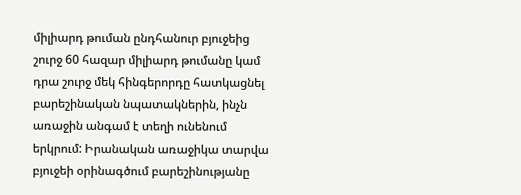միլիարդ թուման ընդհանուր բյուջեից շուրջ 60 հազար միլիարդ թումանը կամ դրա շուրջ մեկ հինգերորդը հատկացնել բարեշինական նպատակներին, ինչն առաջին անգամ է տեղի ունենում երկրում: Իրանական առաջիկա տարվա բյուջեի օրինագծում բարեշինությանը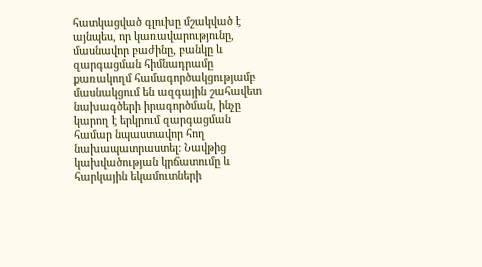հատկացված գլուխը մշակված է այնպես, որ կառավարությունը, մասնավոր բաժինը, բանկը և զարգացման հիմնադրամը քառակողմ համագործակցությամբ մասնակցում են ազգային շահավետ նախագծերի իրագործման, ինչը կարող է երկրում զարգացման համար նպաստավոր հող նախապատրաստել: Նավթից կախվածության կրճատումը և հարկային եկամուտների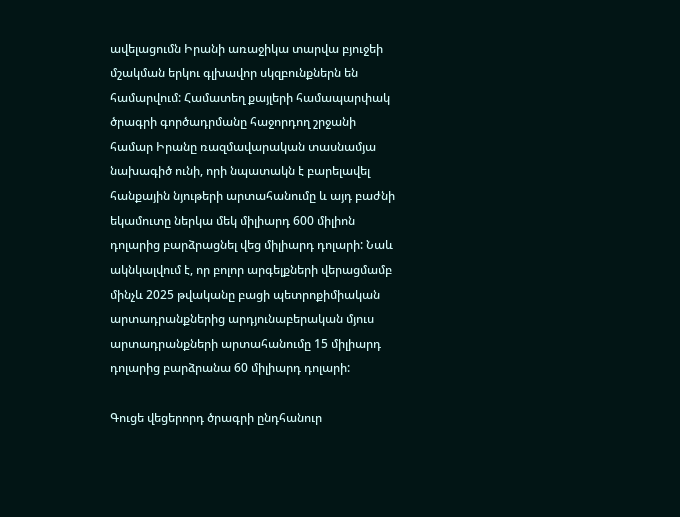ավելացումն Իրանի առաջիկա տարվա բյուջեի մշակման երկու գլխավոր սկզբունքներն են համարվում: Համատեղ քայլերի համապարփակ ծրագրի գործադրմանը հաջորդող շրջանի համար Իրանը ռազմավարական տասնամյա նախագիծ ունի, որի նպատակն է բարելավել հանքային նյութերի արտահանումը և այդ բաժնի եկամուտը ներկա մեկ միլիարդ 600 միլիոն դոլարից բարձրացնել վեց միլիարդ դոլարի: Նաև ակնկալվում է, որ բոլոր արգելքների վերացմամբ մինչև 2025 թվականը բացի պետրոքիմիական արտադրանքներից արդյունաբերական մյուս արտադրանքների արտահանումը 15 միլիարդ դոլարից բարձրանա 60 միլիարդ դոլարի:

Գուցե վեցերորդ ծրագրի ընդհանուր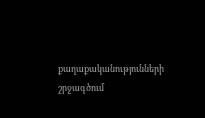քաղաքականությունների շրջագծում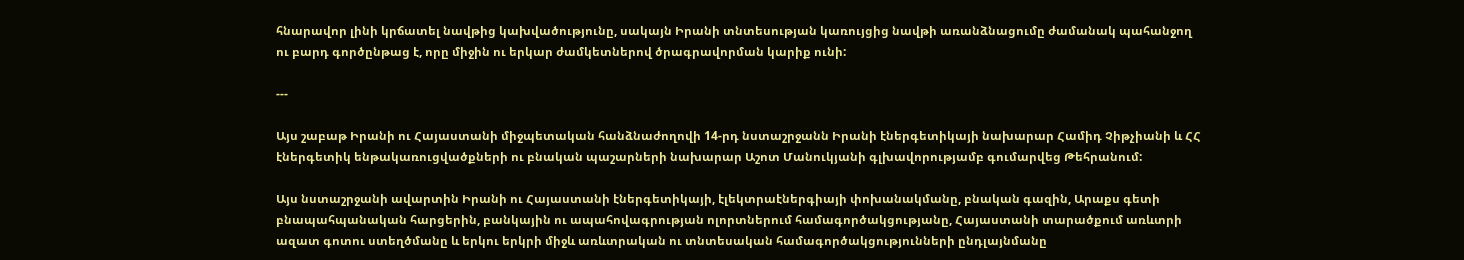հնարավոր լինի կրճատել նավթից կախվածությունը, սակայն Իրանի տնտեսության կառույցից նավթի առանձնացումը ժամանակ պահանջող ու բարդ գործընթաց է, որը միջին ու երկար ժամկետներով ծրագրավորման կարիք ունի:

---

Այս շաբաթ Իրանի ու Հայաստանի միջպետական հանձնաժողովի 14-րդ նստաշրջանն Իրանի էներգետիկայի նախարար Համիդ Չիթչիանի և ՀՀ էներգետիկ ենթակառուցվածքների ու բնական պաշարների նախարար Աշոտ Մանուկյանի գլխավորությամբ գումարվեց Թեհրանում:

Այս նստաշրջանի ավարտին Իրանի ու Հայաստանի էներգետիկայի, էլեկտրաէներգիայի փոխանակմանը, բնական գազին, Արաքս գետի բնապահպանական հարցերին, բանկային ու ապահովագրության ոլորտներում համագործակցությանը, Հայաստանի տարածքում առևտրի ազատ գոտու ստեղծմանը և երկու երկրի միջև առևտրական ու տնտեսական համագործակցությունների ընդլայնմանը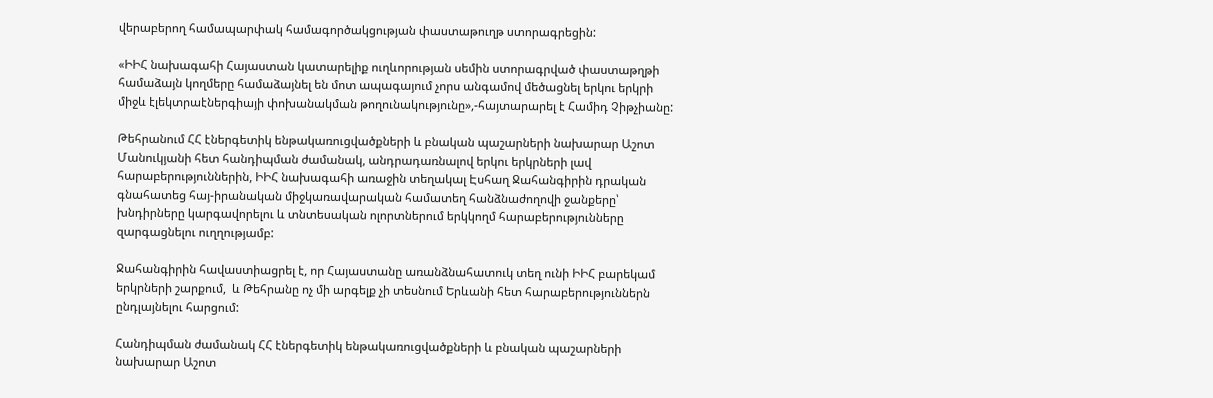վերաբերող համապարփակ համագործակցության փաստաթուղթ ստորագրեցին:

«ԻԻՀ նախագահի Հայաստան կատարելիք ուղևորության սեմին ստորագրված փաստաթղթի համաձայն կողմերը համաձայնել են մոտ ապագայում չորս անգամով մեծացնել երկու երկրի միջև էլեկտրաէներգիայի փոխանակման թողունակությունը»,-հայտարարել է Համիդ Չիթչիանը:

Թեհրանում ՀՀ էներգետիկ ենթակառուցվածքների և բնական պաշարների նախարար Աշոտ Մանուկյանի հետ հանդիպման ժամանակ, անդրադառնալով երկու երկրների լավ հարաբերություններին, ԻԻՀ նախագահի առաջին տեղակալ Էսհաղ Ջահանգիրին դրական գնահատեց հայ-իրանական միջկառավարական համատեղ հանձնաժողովի ջանքերը՝ խնդիրները կարգավորելու և տնտեսական ոլորտներում երկկողմ հարաբերությունները զարգացնելու ուղղությամբ:

Ջահանգիրին հավաստիացրել է, որ Հայաստանը առանձնահատուկ տեղ ունի ԻԻՀ բարեկամ երկրների շարքում,  և Թեհրանը ոչ մի արգելք չի տեսնում Երևանի հետ հարաբերություններն ընդլայնելու հարցում:

Հանդիպման ժամանակ ՀՀ էներգետիկ ենթակառուցվածքների և բնական պաշարների նախարար Աշոտ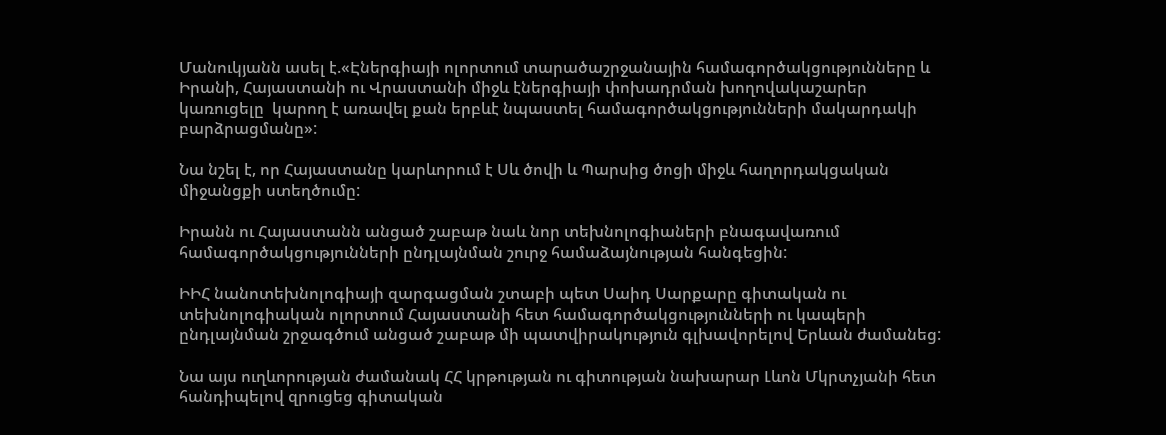Մանուկյանն ասել է.«Էներգիայի ոլորտում տարածաշրջանային համագործակցությունները և Իրանի, Հայաստանի ու Վրաստանի միջև էներգիայի փոխադրման խողովակաշարեր կառուցելը  կարող է առավել քան երբևէ նպաստել համագործակցությունների մակարդակի բարձրացմանը»:

Նա նշել է, որ Հայաստանը կարևորում է Սև ծովի և Պարսից ծոցի միջև հաղորդակցական միջանցքի ստեղծումը:

Իրանն ու Հայաստանն անցած շաբաթ նաև նոր տեխնոլոգիաների բնագավառում համագործակցությունների ընդլայնման շուրջ համաձայնության հանգեցին:

ԻԻՀ նանոտեխնոլոգիայի զարգացման շտաբի պետ Սաիդ Սարքարը գիտական ու տեխնոլոգիական ոլորտում Հայաստանի հետ համագործակցությունների ու կապերի ընդլայնման շրջագծում անցած շաբաթ մի պատվիրակություն գլխավորելով Երևան ժամանեց:

Նա այս ուղևորության ժամանակ ՀՀ կրթության ու գիտության նախարար Լևոն Մկրտչյանի հետ հանդիպելով զրուցեց գիտական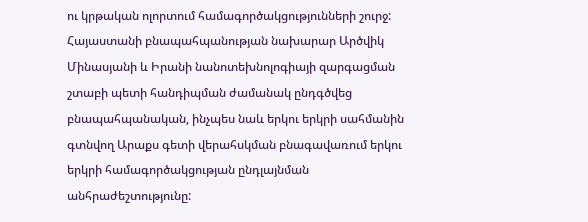ու կրթական ոլորտում համագործակցությունների շուրջ: Հայաստանի բնապահպանության նախարար Արծվիկ Մինասյանի և Իրանի նանոտեխնոլոգիայի զարգացման շտաբի պետի հանդիպման ժամանակ ընդգծվեց բնապահպանական, ինչպես նաև երկու երկրի սահմանին գտնվող Արաքս գետի վերահսկման բնագավառում երկու երկրի համագործակցության ընդլայնման անհրաժեշտությունը: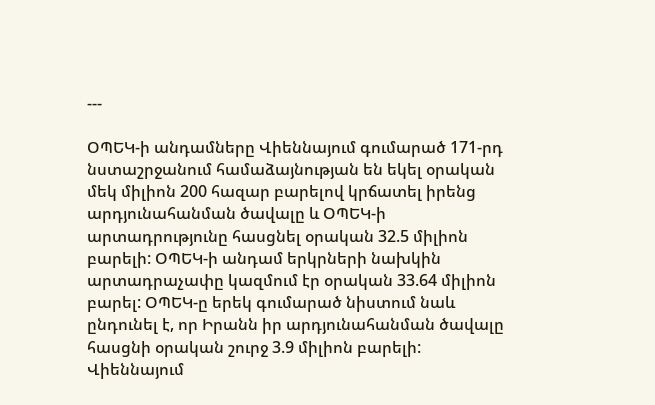---

ՕՊԵԿ-ի անդամները Վիեննայում գումարած 171-րդ նստաշրջանում համաձայնության են եկել օրական մեկ միլիոն 200 հազար բարելով կրճատել իրենց արդյունահանման ծավալը և ՕՊԵԿ-ի արտադրությունը հասցնել օրական 32.5 միլիոն բարելի: ՕՊԵԿ-ի անդամ երկրների նախկին արտադրաչափը կազմում էր օրական 33.64 միլիոն բարել: ՕՊԵԿ-ը երեկ գումարած նիստում նաև ընդունել է, որ Իրանն իր արդյունահանման ծավալը  հասցնի օրական շուրջ 3.9 միլիոն բարելի: Վիեննայում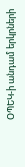ՕՊԵԿ-ի անդամ երկրների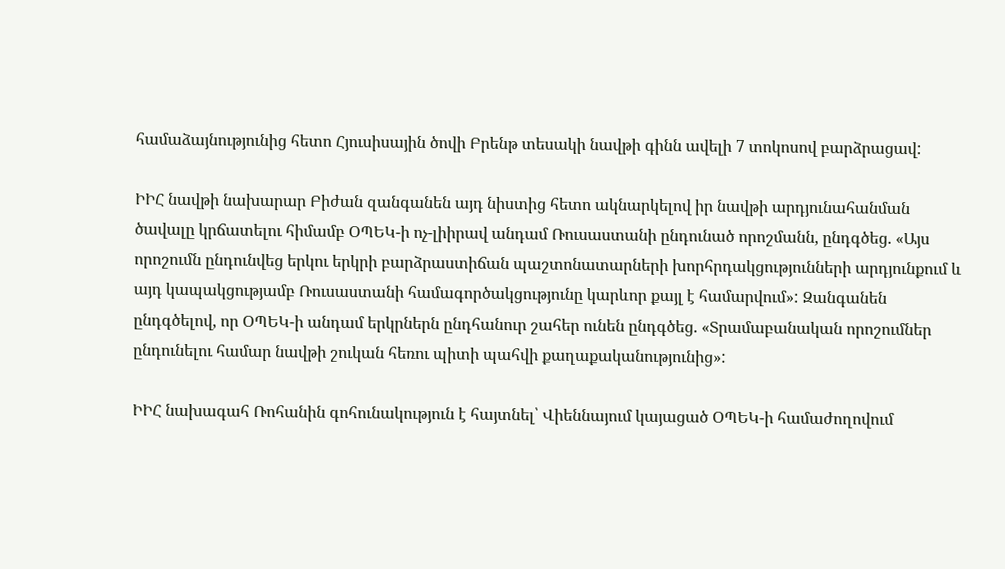համաձայնությունից հետո Հյուսիսային ծովի Բրենթ տեսակի նավթի գինն ավելի 7 տոկոսով բարձրացավ:

ԻԻՀ նավթի նախարար Բիժան զանգանեն այդ նիստից հետո ակնարկելով իր նավթի արդյունահանման ծավալը կրճատելու հիմամբ ՕՊԵԿ-ի ոչ-լիիրավ անդամ Ռուսաստանի ընդունած որոշմանն, ընդգծեց. «Այս որոշումն ընդունվեց երկու երկրի բարձրաստիճան պաշտոնատարների խորհրդակցությունների արդյունքում և այդ կապակցությամբ Ռուսաստանի համագործակցությունը կարևոր քայլ է համարվում»: Զանգանեն ընդգծելով, որ ՕՊԵԿ-ի անդամ երկրներն ընդհանուր շահեր ունեն ընդգծեց. «Տրամաբանական որոշումներ ընդունելու համար նավթի շուկան հեռու պիտի պահվի քաղաքականությունից»:

ԻԻՀ նախագահ Ռոհանին գոհունակություն է հայտնել՝ Վիեննայում կայացած ՕՊԵԿ-ի համաժողովում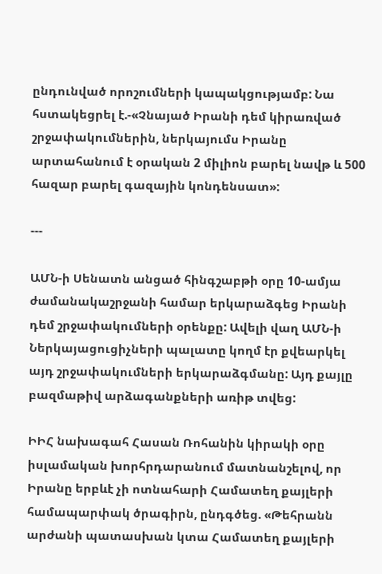ընդունված որոշումների կապակցությամբ: Նա հստակեցրել է.-«Չնայած Իրանի դեմ կիրառված շրջափակումներին, ներկայումս Իրանը արտահանում է օրական 2 միլիոն բարել նավթ և 500 հազար բարել գազային կոնդենսատ»:

---

ԱՄՆ-ի Սենատն անցած հինգշաբթի օրը 10-ամյա ժամանակաշրջանի համար երկարաձգեց Իրանի դեմ շրջափակումների օրենքը: Ավելի վաղ ԱՄՆ-ի Ներկայացուցիչների պալատը կողմ էր քվեարկել այդ շրջափակումների երկարաձգմանը: Այդ քայլը բազմաթիվ արձագանքների առիթ տվեց:

ԻԻՀ նախագահ Հասան Ռոհանին կիրակի օրը իսլամական խորհրդարանում մատնանշելով, որ Իրանը երբևէ չի ոտնահարի Համատեղ քայլերի համապարփակ ծրագիրն, ընդգծեց. «Թեհրանն արժանի պատասխան կտա Համատեղ քայլերի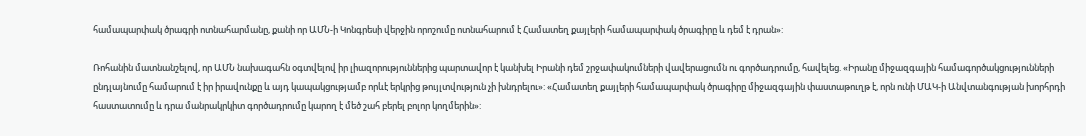համապարփակ ծրագրի ոտնահարմանը, քանի որ ԱՄՆ-ի Կոնգրեսի վերջին որոշումը ոտնահարում է Համատեղ քայլերի համապարփակ ծրագիրը և դեմ է դրան»:

Ռոհանին մատնանշելով, որ ԱՄՆ նախագահն օգտվելով իր լիազորություններից պարտավոր է կանխել Իրանի դեմ շրջափակումների վավերացումն ու գործադրումը, հավելեց. «Իրանը միջազգային համագործակցությունների ընդլայնումը համարում է իր իրավունքը և այդ կապակցությամբ որևէ երկրից թույլտվություն չի խնդրելու»: «Համատեղ քայլերի համապարփակ ծրագիրը միջազգային փաստաթուղթ է, որն ունի ՄԱԿ-ի Անվտանգության խորհրդի հաստատումը և դրա մանրակրկիտ գործադրումը կարող է մեծ շահ բերել բոլոր կողմերին»: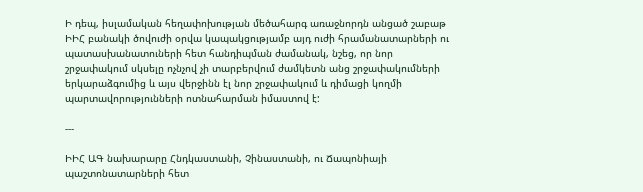Ի դեպ, իսլամական հեղափոխության մեծահարգ առաջնորդն անցած շաբաթ ԻԻՀ բանակի ծովուժի օրվա կապակցությամբ այդ ուժի հրամանատարների ու պատասխանատուների հետ հանդիպման ժամանակ, նշեց, որ նոր շրջափակում սկսելը ոչնչով չի տարբերվում ժամկետն անց շրջափակումների երկարաձգումից և այս վերջինն էլ նոր շրջափակում և դիմացի կողմի պարտավորությունների ոտնահարման իմաստով է:

---

ԻԻՀ ԱԳ նախարարը Հնդկաստանի, Չինաստանի, ու Ճապոնիայի պաշտոնատարների հետ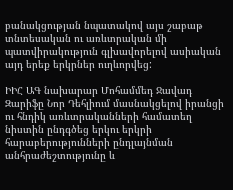բանակցության նպատակով այս շաբաթ տնտեսական ու առևտրական մի պատվիրակություն գլխավորելով ասիական այդ երեք երկրներ ուղևորվեց:

ԻԻՀ ԱԳ նախարար Մոհամմեդ Ջավադ Զարիֆը Նոր Դեհլիում մասնակցելով իրանցի ու հնդիկ առևտրականների համատեղ նիստին ընդգծեց երկու երկրի հարաբերությունների ընդլայնման անհրաժեշտությունը և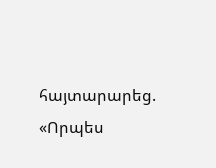հայտարարեց. «Որպես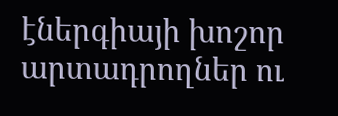էներգիայի խոշոր արտադրողներ ու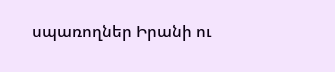սպառողներ Իրանի ու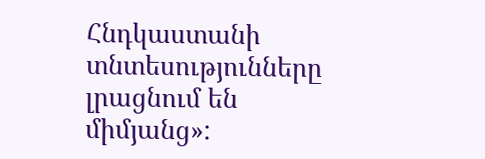Հնդկաստանի տնտեսությունները լրացնում են միմյանց»: